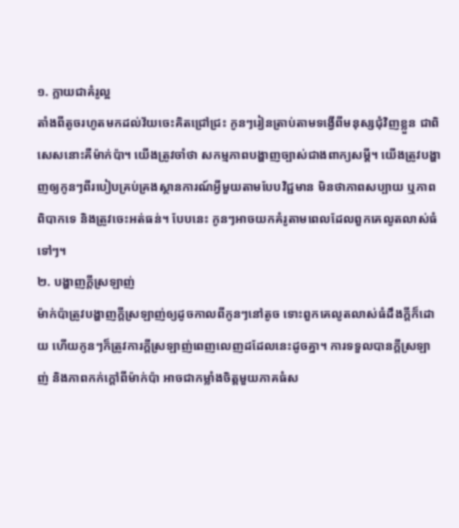១. ក្លាយជាគំរូល្អ
តាំងពីតូចរហូតមកដល់វ័យចេះគិតជ្រៅជ្រះ កូនៗរៀនត្រាប់តាមទង្វើពីមនុស្សជុំវិញខ្លួន ជាពិសេសនោះគឺម៉ាក់ប៉ា។ យើងត្រូវចាំថា សកម្មភាពបង្ហាញច្បាស់ជាងពាក្យសម្ដី។ យើងត្រូវបង្ហាញឲ្យកូនៗពីរបៀបគ្រប់គ្រងស្ថានការណ៍អ្វីមួយតាមបែបវិជ្ជមាន មិនថាភាពសប្បាយ ឬភាពពិបាកទេ និងត្រូវចេះអត់ធន់។ បែបនេះ កូនៗអាចយកគំរូតាមពេលដែលពួកគេលូតលាស់ធំទៅៗ។
២. បង្ហាញក្ដីស្រឡាញ់
ម៉ាក់ប៉ាត្រូវបង្ហាញក្ដីស្រឡាញ់ឲ្យដូចកាលពីកូនៗនៅតូច ទោះពួកគេលូតលាស់ធំដឹងក្ដីក៏ដោយ ហើយកូនៗក៏ត្រូវការក្ដីស្រឡាញ់ពេញលេញដដែលនេះដូចគ្នា។ ការទទួលបានក្ដីស្រឡាញ់ និងភាពកក់ក្ដៅពីម៉ាក់ប៉ា អាចជាកម្លាំងចិត្តមួយភាគធំស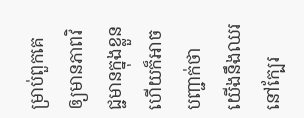ម្រាប់ពួកគេ ឲ្យមានភាពវិជ្ជមានក្នុងខ្លួន ហើយក៏អាចបញ្ជាក់ថា យើងនឹងឈរនៅក្បែរ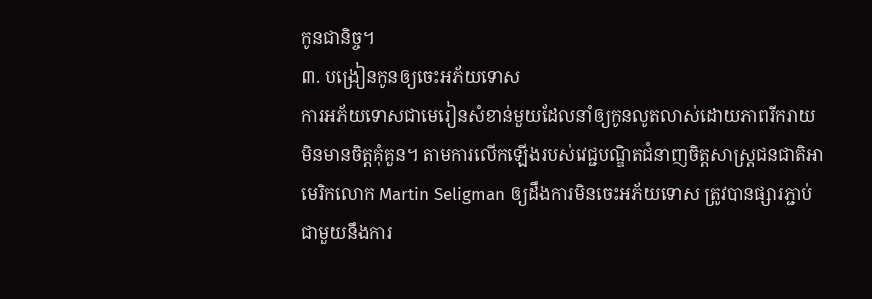កូនជានិច្ច។
៣. បង្រៀនកូនឲ្យចេះអភ័យទោស
ការអភ័យទោសជាមេរៀនសំខាន់មួយដែលនាំឲ្យកូនលូតលាស់ដោយភាពរីករាយ មិនមានចិត្តគុំគួន។ តាមការលើកឡើងរបស់វេជ្ជបណ្ឌិតជំនាញចិត្តសាស្ត្រជនជាតិអាមេរិកលោក Martin Seligman ឲ្យដឹងការមិនចេះអភ័យទោស ត្រូវបានផ្សារភ្ជាប់ជាមួយនឹងការ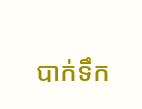បាក់ទឹក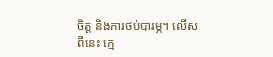ចិត្ត និងការថប់បារម្ភ។ លើសពីនេះ ក្មេ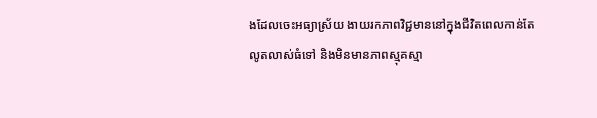ងដែលចេះអធ្យាស្រ័យ ងាយរកភាពវិជ្ជមាននៅក្នុងជីវិតពេលកាន់តែលូតលាស់ធំទៅ និងមិនមានភាពស្មុគស្មា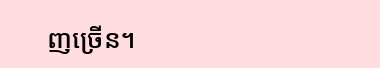ញច្រើន។